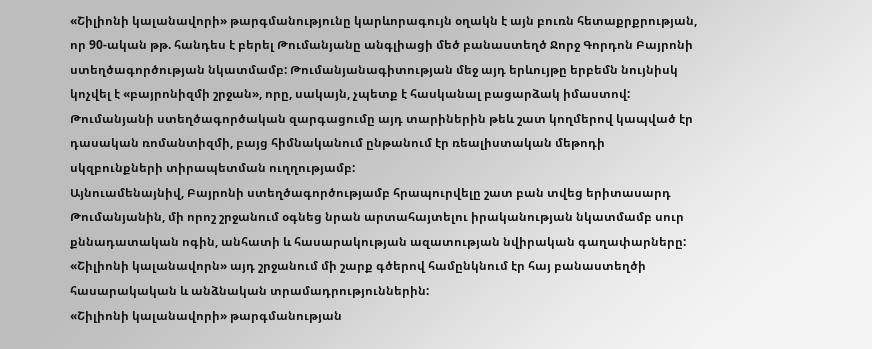«Շիլիոնի կալանավորի» թարգմանությունը կարևորագույն օղակն է այն բուռն հետաքրքրության, որ 90-ական թթ. հանդես է բերել Թումանյանը անգլիացի մեծ բանաստեղծ Ջորջ Գորդոն Բայրոնի ստեղծագործության նկատմամբ: Թումանյանագիտության մեջ այդ երևույթը երբեմն նույնիսկ կոչվել է «բայրոնիզմի շրջան», որը, սակայն, չպետք է հասկանալ բացարձակ իմաստով: Թումանյանի ստեղծագործական զարգացումը այդ տարիներին թեև շատ կողմերով կապված էր դասական ռոմանտիզմի, բայց հիմնականում ընթանում էր ռեալիստական մեթոդի սկզբունքների տիրապետման ուղղությամբ:
Այնուամենայնիվ, Բայրոնի ստեղծագործությամբ հրապուրվելը շատ բան տվեց երիտասարդ Թումանյանին, մի որոշ շրջանում օգնեց նրան արտահայտելու իրականության նկատմամբ սուր քննադատական ոգին, անհատի և հասարակության ազատության նվիրական գաղափարները: «Շիլիոնի կալանավորն» այդ շրջանում մի շարք գծերով համընկնում էր հայ բանաստեղծի հասարակական և անձնական տրամադրություններին:
«Շիլիոնի կալանավորի» թարգմանության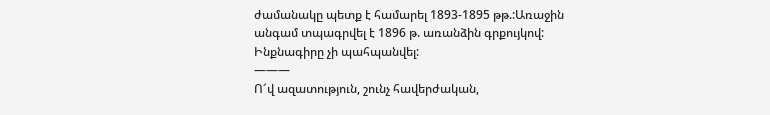ժամանակը պետք է համարել 1893-1895 թթ.:Առաջին անգամ տպագրվել է 1896 թ. առանձին գրքույկով: Ինքնագիրը չի պահպանվել:
———
Ո՜վ ազատություն, շունչ հավերժական,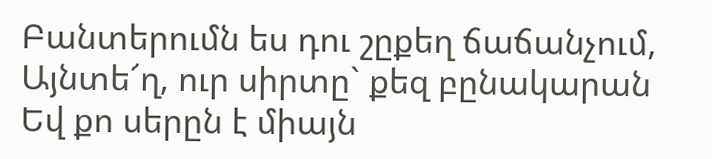Բանտերումն ես դու շըքեղ ճաճանչում,
Այնտե՜ղ, ուր սիրտը` քեզ բընակարան
Եվ քո սերըն է միայն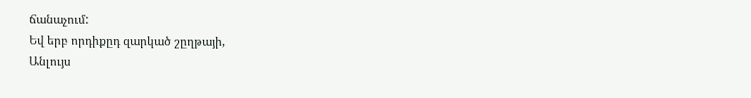ճանաչում:
Եվ երբ որդիքըդ զարկած շըղթայի,
Անլույս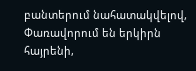բանտերում նահատակվելով,
Փառավորում են երկիրն հայրենի,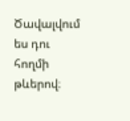Ծավալվում ես դու հողմի թևերով։